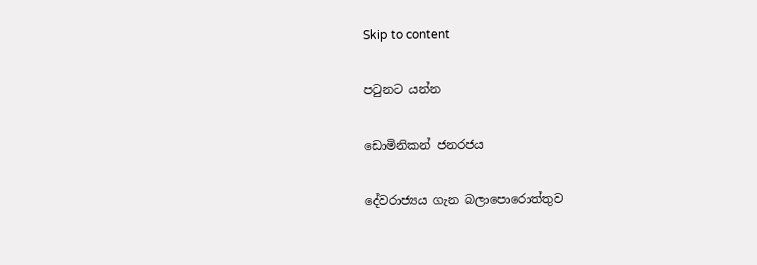Skip to content

පටුනට යන්න

ඩොමිනිකන් ජනරජය

දේවරාජ්‍යය ගැන බලාපොරොත්තුව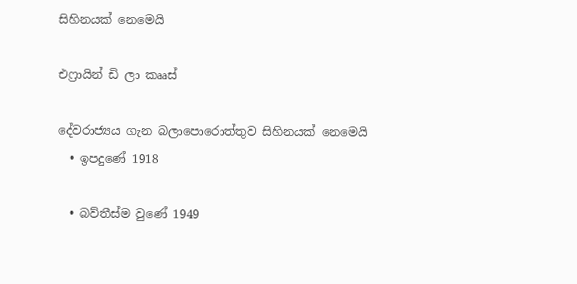සිහිනයක් නෙමෙයි

එෆ්‍රායින් ඩි ලා කෲස්

දේවරාජ්‍යය ගැන බලාපොරොත්තුව සිහිනයක් නෙමෙයි
  • ඉපදුණේ 1918

  • බව්තීස්ම වුණේ 1949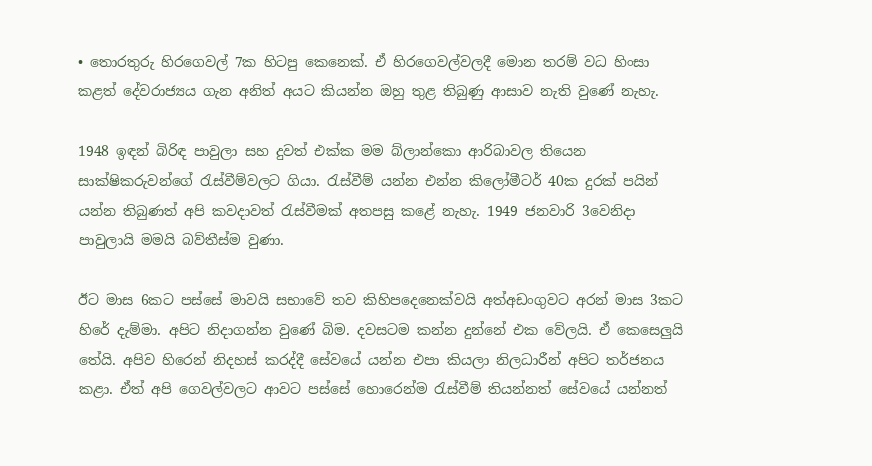• තොරතුරු හිරගෙවල් 7ක හිටපු කෙනෙක්. ඒ හිරගෙවල්වලදී මොන තරම් වධ හිංසා කළත් දේවරාජ්‍යය ගැන අනිත් අයට කියන්න ඔහු තුළ තිබුණු ආසාව නැති වුණේ නැහැ.

1948 ඉඳන් බිරිඳ පාවුලා සහ දුවත් එක්ක මම බ්ලාන්කො ආරිබාවල තියෙන සාක්ෂිකරුවන්ගේ රැස්වීම්වලට ගියා. රැස්වීම් යන්න එන්න කිලෝමීටර් 40ක දුරක් පයින් යන්න තිබුණත් අපි කවදාවත් රැස්වීමක් අතපසු කළේ නැහැ. 1949 ජනවාරි 3වෙනිදා පාවුලායි මමයි බව්තීස්ම වුණා.

ඊට මාස 6කට පස්සේ මාවයි සභාවේ තව කිහිපදෙනෙක්වයි අත්අඩංගුවට අරන් මාස 3කට හිරේ දැම්මා. අපිට නිදාගන්න වුණේ බිම. දවසටම කන්න දුන්නේ එක වේලයි. ඒ කෙසෙලුයි තේයි. අපිව හිරෙන් නිදහස් කරද්දී සේවයේ යන්න එපා කියලා නිලධාරීන් අපිට තර්ජනය කළා. ඒත් අපි ගෙවල්වලට ආවට පස්සේ හොරෙන්ම රැස්වීම් තියන්නත් සේවයේ යන්නත්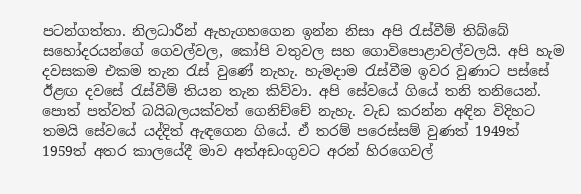පටන්ගත්තා. නිලධාරීන් ඇහැගහගෙන ඉන්න නිසා අපි රැස්වීම් තිබ්බේ සහෝදරයන්ගේ ගෙවල්වල, කෝපි වතුවල සහ ගොවිපොළාවල්වලයි. අපි හැම දවසකම එකම තැන රැස් වුණේ නැහැ. හැමදාම රැස්වීම ඉවර වුණාට පස්සේ ඊළඟ දවසේ රැස්වීම් තියන තැන කිව්වා. අපි සේවයේ ගියේ තනි තනියෙන්. පොත් පත්වත් බයිබලයක්වත් ගෙනිච්චේ නැහැ. වැඩ කරන්න අඳින විදිහට තමයි සේවයේ යද්දිත් ඇඳගෙන ගියේ. ඒ තරම් පරෙස්සම් වුණත් 1949ත් 1959ත් අතර කාලයේදී මාව අත්අඩංගුවට අරන් හිරගෙවල්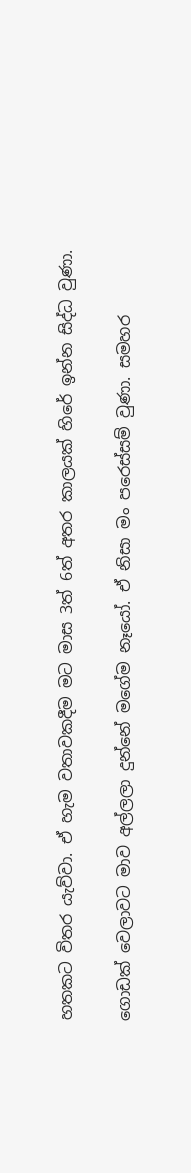හතකට විතර යැව්වා. ඒ හැම වතාවකදීම මට මාස 3ත් 6ත් අතර කාලයක් හිරේ ඉන්න සිද්ධ වුණා.

ගොඩක් වෙලාවට මාව අල්ලලා දුන්නේ මගේම නෑයෝ. ඒ නිසා මං පරෙස්සම් වුණා. සමහර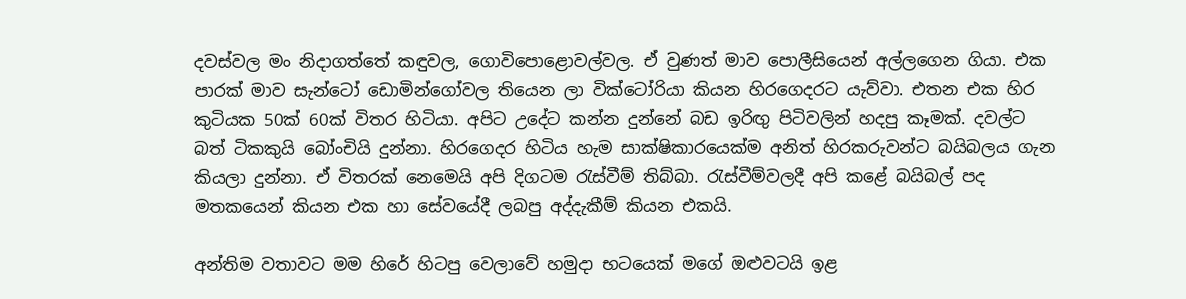දවස්වල මං නිදාගත්තේ කඳුවල, ගොවිපොළොවල්වල. ඒ වුණත් මාව පොලීසියෙන් අල්ලගෙන ගියා. එක පාරක් මාව සැන්ටෝ ඩොමින්ගෝවල තියෙන ලා වික්ටෝරියා කියන හිරගෙදරට යැව්වා. එතන එක හිර කුටියක 50ක් 60ක් විතර හිටියා. අපිට උදේට කන්න දුන්නේ බඩ ඉරිඟු පිටිවලින් හදපු කෑමක්. දවල්ට බත් ටිකකුයි බෝංචියි දුන්නා. හිරගෙදර හිටිය හැම සාක්ෂිකාරයෙක්ම අනිත් හිරකරුවන්ට බයිබලය ගැන කියලා දුන්නා. ඒ විතරක් නෙමෙයි අපි දිගටම රැස්වීම් තිබ්බා. රැස්වීම්වලදී අපි කළේ බයිබල් පද මතකයෙන් කියන එක හා සේවයේදී ලබපු අද්දැකීම් කියන එකයි.

අන්තිම වතාවට මම හිරේ හිටපු වෙලාවේ හමුදා භටයෙක් මගේ ඔළුවටයි ඉළ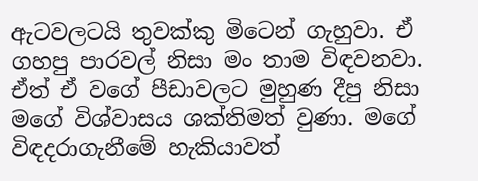ඇටවලටයි තුවක්කු මිටෙන් ගැහුවා. ඒ ගහපු පාරවල් නිසා මං තාම විඳවනවා. ඒත් ඒ වගේ පීඩාවලට මුහුණ දීපු නිසා මගේ විශ්වාසය ශක්තිමත් වුණා. මගේ විඳදරාගැනීමේ හැකියාවත්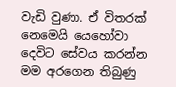වැඩි වුණා. ඒ විතරක් නෙමෙයි යෙහෝවා දෙවිට සේවය කරන්න මම අරගෙන තිබුණු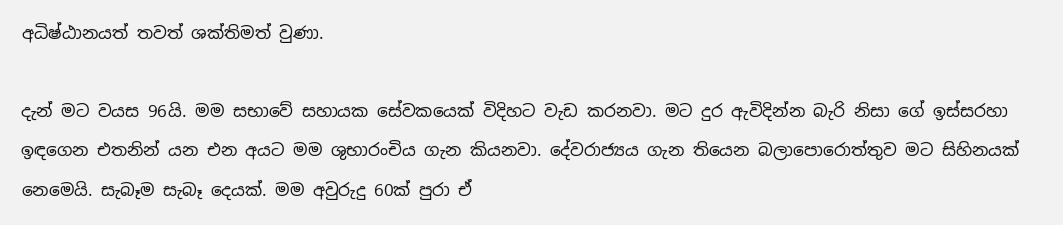අධිෂ්ඨානයත් තවත් ශක්තිමත් වුණා.

දැන් මට වයස 96යි. මම සභාවේ සහායක සේවකයෙක් විදිහට වැඩ කරනවා. මට දුර ඇවිදින්න බැරි නිසා ගේ ඉස්සරහා ඉඳගෙන එතනින් යන එන අයට මම ශුභාරංචිය ගැන කියනවා. දේවරාජ්‍යය ගැන තියෙන බලාපොරොත්තුව මට සිහිනයක් නෙමෙයි. සැබෑම සැබෑ දෙයක්. මම අවුරුදු 60ක් පුරා ඒ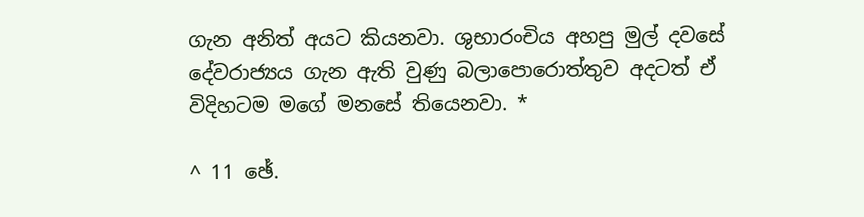ගැන අනිත් අයට කියනවා. ශුභාරංචිය අහපු මුල් දවසේ දේවරාජ්‍යය ගැන ඇති වුණු බලාපොරොත්තුව අදටත් ඒ විදිහටම මගේ මනසේ තියෙනවා. *

^ 11 ඡේ.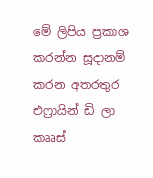මේ ලිපිය ප්‍රකාශ කරන්න සූදානම් කරන අතරතුර එෆ්‍රායින් ඩි ලා කෲස්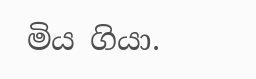මිය ගියා.